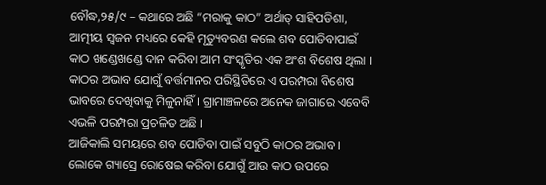ବୌଦ୍ଧ,୨୫/୯ – କଥାରେ ଅଛି “ମରାକୁ କାଠ” ଅର୍ଥାତ୍ ସାହିପଡିଶା, ଆତ୍ମୀୟ ସ୍ୱଜନ ମଧ୍ୟରେ କେହି ମୃତ୍ୟୁବରଣ କଲେ ଶବ ପୋଡିବାପାଇଁ କାଠ ଖଣ୍ଡେଖଣ୍ଡେ ଦାନ କରିବା ଆମ ସଂସ୍କୃତିର ଏକ ଅଂଶ ବିଶେଷ ଥିଲା । କାଠର ଅଭାବ ଯୋଗୁଁ ବର୍ତ୍ତମାନର ପରିସ୍ଥିତିରେ ଏ ପରମ୍ପରା ବିଶେଷ ଭାବରେ ଦେଖିବାକୁ ମିଳୁନାହିଁ । ଗ୍ରାମାଞ୍ଚଳରେ ଅନେକ ଜାଗାରେ ଏବେବି ଏଭଳି ପରମ୍ପରା ପ୍ରଚଳିତ ଅଛି ।
ଆଜିକାଲି ସମୟରେ ଶବ ପୋଡିବା ପାଇଁ ସବୁଠି କାଠର ଅଭାବ । ଲୋକେ ଗ୍ୟାସ୍ରେ ରୋଷେଇ କରିବା ଯୋଗୁଁ ଆଉ କାଠ ଉପରେ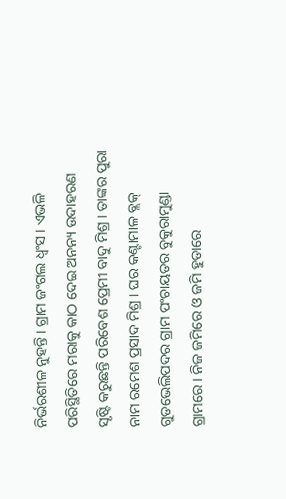ନିର୍ଭରଶୀଳ ନୁହନ୍ତି । ଗ୍ରାମ ଜଂଗଲ ଧ୍ୱଂସ । ଏଭଳି ପରିସ୍ଥିତିରେ ମରାକୁ କାଠ ଦେଇ ଅନନ୍ୟ ଉଦାହରଣ ସୃଷ୍ଟି କରୁଛନ୍ତି ପରିବେଶ ପ୍ରେମୀ ବାଦୁ ମିଶ୍ର । ତାଙ୍କର ପୁରା ନାମ ରମେଶ ପ୍ରସାଦ ମିଶ୍ର । ଘର କଣ୍ଟାମାଳ ବ୍ଲକ୍ ଗୁଡଭେଲିପଦର ଗ୍ରାମ ପଂଚାୟତର ବୁକୁରାମୁଣ୍ଡା ଗ୍ରାମରେ । ନିଜ ଜମିରେ ଓ ଜମି ହୁଡାରେ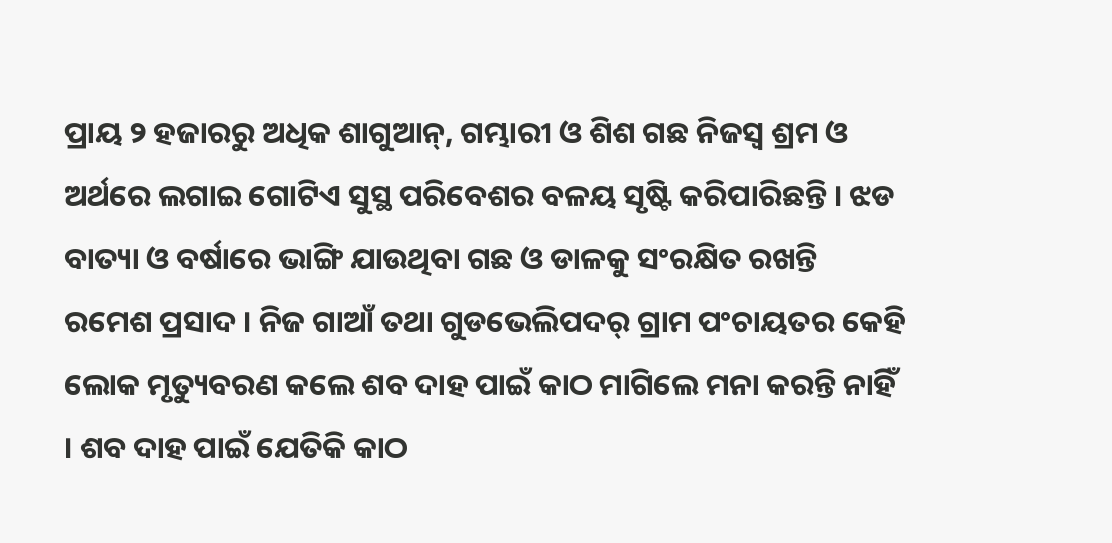ପ୍ରାୟ ୨ ହଜାରରୁ ଅଧିକ ଶାଗୁଆନ୍, ଗମ୍ଭାରୀ ଓ ଶିଶ ଗଛ ନିଜସ୍ୱ ଶ୍ରମ ଓ ଅର୍ଥରେ ଲଗାଇ ଗୋଟିଏ ସୁସ୍ଥ ପରିବେଶର ବଳୟ ସୃଷ୍ଟି କରିପାରିଛନ୍ତି । ଝଡ ବାତ୍ୟା ଓ ବର୍ଷାରେ ଭାଙ୍ଗି ଯାଉଥିବା ଗଛ ଓ ଡାଳକୁ ସଂରକ୍ଷିତ ରଖନ୍ତି ରମେଶ ପ୍ରସାଦ । ନିଜ ଗାଆଁ ତଥା ଗୁଡଭେଲିପଦର୍ ଗ୍ରାମ ପଂଚାୟତର କେହି ଲୋକ ମୃତ୍ୟୁବରଣ କଲେ ଶବ ଦାହ ପାଇଁ କାଠ ମାଗିଲେ ମନା କରନ୍ତି ନାହିଁ । ଶବ ଦାହ ପାଇଁ ଯେତିକି କାଠ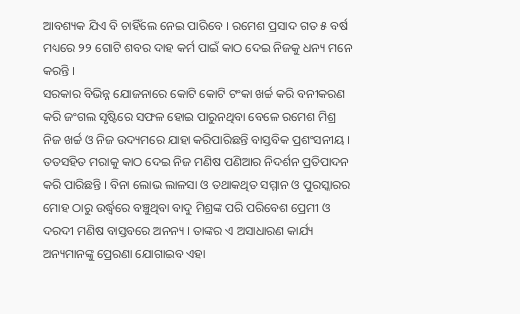ଆବଶ୍ୟକ ଯିଏ ବି ଚାହିଁଲେ ନେଇ ପାରିବେ । ରମେଶ ପ୍ରସାଦ ଗତ ୫ ବର୍ଷ ମଧ୍ୟରେ ୨୨ ଗୋଟି ଶବର ଦାହ କର୍ମ ପାଇଁ କାଠ ଦେଇ ନିଜକୁ ଧନ୍ୟ ମନେ କରନ୍ତି ।
ସରକାର ବିଭିନ୍ନ ଯୋଜନାରେ କୋଟି କୋଟି ଟଂକା ଖର୍ଚ୍ଚ କରି ବନୀକରଣ କରି ଜଂଗଲ ସୃଷ୍ଟିରେ ସଫଳ ହୋଇ ପାରୁନଥିବା ବେଳେ ରମେଶ ମିଶ୍ର ନିଜ ଖର୍ଚ୍ଚ ଓ ନିଜ ଉଦ୍ୟମରେ ଯାହା କରିପାରିଛନ୍ତି ବାସ୍ତବିକ ପ୍ରଶଂସନୀୟ । ତତସହିତ ମରାକୁ କାଠ ଦେଇ ନିଜ ମଣିଷ ପଣିଆର ନିଦର୍ଶନ ପ୍ରତିପାଦନ କରି ପାରିଛନ୍ତି । ବିନା ଲୋଭ ଲାଳସା ଓ ତଥାକଥିତ ସମ୍ମାନ ଓ ପୁରସ୍କାରର ମୋହ ଠାରୁ ଉର୍ଦ୍ଧ୍ୱରେ ବଞ୍ଚୁଥିବା ବାଦୁ ମିଶ୍ରଙ୍କ ପରି ପରିବେଶ ପ୍ରେମୀ ଓ ଦରଦୀ ମଣିଷ ବାସ୍ତବରେ ଅନନ୍ୟ । ତାଙ୍କର ଏ ଅସାଧାରଣ କାର୍ଯ୍ୟ ଅନ୍ୟମାନଙ୍କୁ ପ୍ରେରଣା ଯୋଗାଇବ ଏହା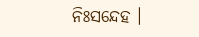ନିଃସନ୍ଦେହ ।